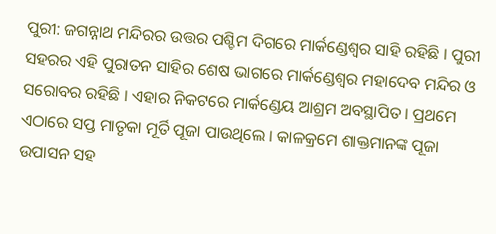ପୁରୀ: ଜଗନ୍ନାଥ ମନ୍ଦିରର ଉତ୍ତର ପଶ୍ଚିମ ଦିଗରେ ମାର୍କଣ୍ଡେଶ୍ୱର ସାହି ରହିଛି । ପୁରୀ ସହରର ଏହି ପୁରାତନ ସାହିର ଶେଷ ଭାଗରେ ମାର୍କଣ୍ଡେଶ୍ୱର ମହାଦେବ ମନ୍ଦିର ଓ ସରୋବର ରହିଛି । ଏହାର ନିକଟରେ ମାର୍କଣ୍ଡେୟ ଆଶ୍ରମ ଅବସ୍ଥାପିତ । ପ୍ରଥମେ ଏଠାରେ ସପ୍ତ ମାତୃକା ମୂର୍ତି ପୂଜା ପାଉଥିଲେ । କାଳକ୍ରମେ ଶାକ୍ତମାନଙ୍କ ପୂଜା ଉପାସନ ସହ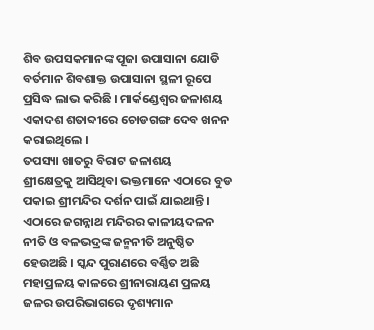ଶିବ ଉପସକମାନଙ୍କ ପୂଜା ଉପାସାନା ଯୋଡି ବର୍ତମାନ ଶିବଶାକ୍ତ ଉପାସାନା ସ୍ଥଳୀ ରୂପେ ପ୍ରସିଦ୍ଧ ଲାଭ କରିଛି । ମାର୍କଣ୍ଡେଶ୍ୱର ଜଳାଶୟ ଏକାଦଶ ଶତାବ୍ଦୀରେ ଚୋଡଗଙ୍ଗ ଦେବ ଖନନ କରାଇଥିଲେ ।
ତପସ୍ୟା ଖାତରୁ ବିରାଟ ଜଳାଶୟ
ଶ୍ରୀକ୍ଷେତ୍ରକୁ ଆସିଥିବା ଭକ୍ତମାନେ ଏଠାରେ ବୁଡ ପକାଇ ଶ୍ରୀମନ୍ଦିର ଦର୍ଶନ ପାଇଁ ଯାଇଥାନ୍ତି । ଏଠାରେ ଜଗନ୍ନାଥ ମନ୍ଦିରର କାଳୀୟଦଳନ ନୀତି ଓ ବଳଭଦ୍ରଙ୍କ ଜନ୍ମନୀତି ଅନୁଷ୍ଠିତ ହେଉଅଛି । ସ୍କନ୍ଦ ପୁରାଣରେ ବର୍ଣ୍ଣିତ ଅଛି ମହାପ୍ରଳୟ କାଳରେ ଶ୍ରୀନାରାୟଣ ପ୍ରଳୟ ଜଳର ଉପରିଭାଗରେ ଦୃଶ୍ୟମାନ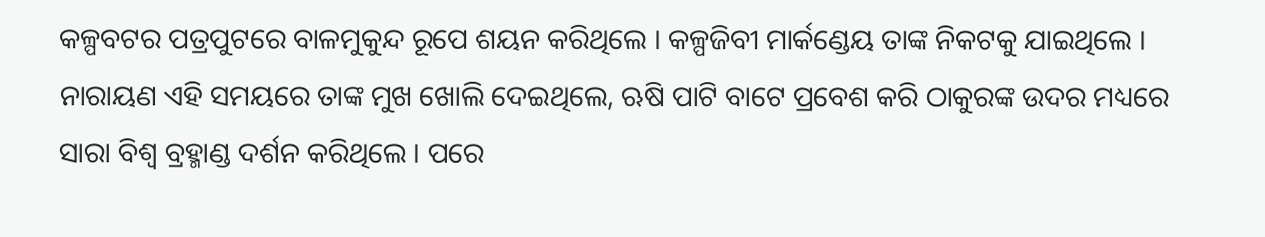କଳ୍ପବଟର ପତ୍ରପୁଟରେ ବାଳମୁକୁନ୍ଦ ରୂପେ ଶୟନ କରିଥିଲେ । କଳ୍ପଜିବୀ ମାର୍କଣ୍ଡେୟ ତାଙ୍କ ନିକଟକୁ ଯାଇଥିଲେ । ନାରାୟଣ ଏହି ସମୟରେ ତାଙ୍କ ମୁଖ ଖୋଲି ଦେଇଥିଲେ, ଋଷି ପାଟି ବାଟେ ପ୍ରବେଶ କରି ଠାକୁରଙ୍କ ଉଦର ମଧ୍ୟରେ ସାରା ବିଶ୍ୱ ବ୍ରହ୍ମାଣ୍ଡ ଦର୍ଶନ କରିଥିଲେ । ପରେ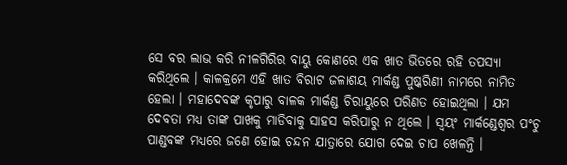ସେ ବର ଲାଭ କରି ନୀଳଗିରିର ବାୟୁ କୋଣରେ ଏକ ଖାତ ଭିତରେ ରହି ତପସ୍ୟା କରିଥିଲେ । କାଳକ୍ରମେ ଏହି ଖାତ ବିରାଟ ଜଳାଶୟ ମାର୍କଣ୍ଡ ପୁଷ୍କରିଣୀ ନାମରେ ନାମିତ ହେଲା । ମହାଦେବଙ୍କ କୃପାରୁ ବାଳକ ମାର୍କଣ୍ଡ ଚିରାୟୁରେ ପରିଣତ ହୋଇଥିଲା । ଯମ ଦେବତା ମଧ୍ୟ ତାଙ୍କ ପାଖକୁ ମାଡିବାକୁ ସାହସ କରିପାରୁ ନ ଥିଲେ । ସ୍ୱୟଂ ମାର୍କଣ୍ଡେଶ୍ୱର ପଂଚୁ ପାଣ୍ଡବଙ୍କ ମଧ୍ୟରେ ଜଣେ ହୋଇ ଚନ୍ଦନ ଯାତ୍ରାରେ ଯୋଗ ଦେଇ ଚାପ ଖେଳନ୍ତି ।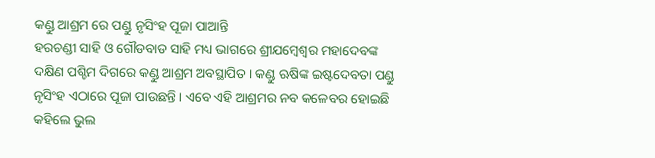କଣ୍ଡୁ ଆଶ୍ରମ ରେ ପଣ୍ଡୁ ନୃସିଂହ ପୂଜା ପାଆନ୍ତି
ହରଚଣ୍ଡୀ ସାହି ଓ ଗୌଡବାଡ ସାହି ମଧ୍ୟ ଭାଗରେ ଶ୍ରୀଯମ୍ବେଶ୍ୱର ମହାଦେବଙ୍କ ଦକ୍ଷିଣ ପଶ୍ଚିମ ଦିଗରେ କଣ୍ଡୁ ଆଶ୍ରମ ଅବସ୍ଥାପିତ । କଣ୍ଡୁ ଋଷିଙ୍କ ଇଷ୍ଟଦେବତା ପଣ୍ଡୁ ନୃସିଂହ ଏଠାରେ ପୂଜା ପାଉଛନ୍ତି । ଏବେ ଏହି ଆଶ୍ରମର ନବ କଳେବର ହୋଇଛି କହିଲେ ଭୁଲ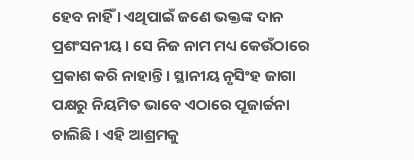ହେବ ନାହିଁ । ଏଥିପାଇଁ ଜଣେ ଭକ୍ତଙ୍କ ଦାନ ପ୍ରଶଂସନୀୟ । ସେ ନିଜ ନାମ ମଧ୍ୟ କେଉଁଠାରେ ପ୍ରକାଶ କରି ନାହାନ୍ତି । ସ୍ଥାନୀୟ ନୃସିଂହ ଜାଗା ପକ୍ଷରୁ ନିୟମିତ ଭାବେ ଏଠାରେ ପୂଜାର୍ଚ୍ଚନା ଚାଲିଛି । ଏହି ଆଶ୍ରମକୁ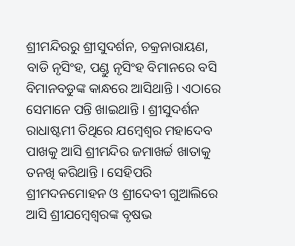ଶ୍ରୀମନ୍ଦିରରୁ ଶ୍ରୀସୁଦର୍ଶନ, ଚକ୍ରନାରାୟଣ, ବାଡି ନୃସିଂହ, ପଣ୍ଡୁ ନୃସିଂହ ବିମାନରେ ବସି ବିମାନବଡୁଙ୍କ କାନ୍ଧରେ ଆସିଥାନ୍ତି । ଏଠାରେ ସେମାନେ ପନ୍ତି ଖାଇଥାନ୍ତି । ଶ୍ରୀସୁଦର୍ଶନ ରାଧାଷ୍ଟମୀ ତିଥିରେ ଯମ୍ବେଶ୍ୱର ମହାଦେବ ପାଖକୁ ଆସି ଶ୍ରୀମନ୍ଦିର ଜମାଖର୍ଚ୍ଚ ଖାତାକୁ ତନଖି କରିଥାନ୍ତି । ସେହିପରି ଶ୍ରୀମଦନମୋହନ ଓ ଶ୍ରୀଦେବୀ ଗୁଆଲିରେ ଆସି ଶ୍ରୀଯମ୍ବେଶ୍ୱରଙ୍କ ବୃଷଭ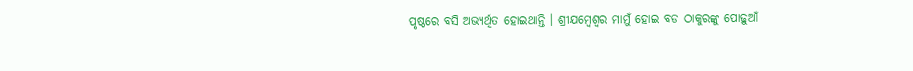ପୃଷ୍ଠରେ ବସି ଅଭ୍ୟର୍ଥିତ ହୋଇଥାନ୍ତି । ଶ୍ରୀଯମ୍ବେଶ୍ୱର ମାମୁଁ ହୋଇ ବଡ ଠାକୁରଙ୍କୁ ପୋଢ଼ୁଆଁ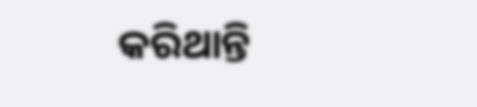କରିଥାନ୍ତି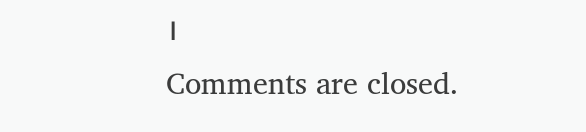।
Comments are closed.